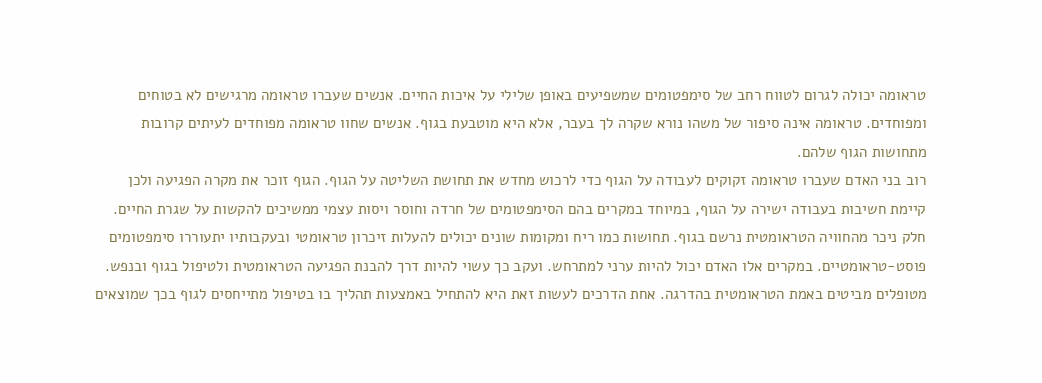טראומה יכולה לגרום לטווח רחב של סימפטומים שמשפיעים באופן שלילי על איכות החיים. אנשים שעברו טראומה מרגישים לא בטוחים ומפוחדים. טראומה אינה סיפור של משהו נורא שקרה לך בעבר, אלא היא מוטבעת בגוף. אנשים שחוו טראומה מפוחדים לעיתים קרובות מתחושות הגוף שלהם.
רוב בני האדם שעברו טראומה זקוקים לעבודה על הגוף כדי לרכוש מחדש את תחושת השליטה על הגוף. הגוף זוכר את מקרה הפגיעה ולכן קיימת חשיבות בעבודה ישירה על הגוף, במיוחד במקרים בהם הסימפטומים של חרדה וחוסר ויסות עצמי ממשיכים להקשות על שגרת החיים.
חלק ניכר מהחוויה הטראומטית נרשם בגוף. תחושות כמו ריח ומקומות שונים יכולים להעלות זיכרון טראומטי ובעקבותיו יתעוררו סימפטומים פוסט-טראומטיים. במקרים אלו האדם יכול להיות ערני למתרחש. ועקב כך עשוי להיות דרך להבנת הפגיעה הטראומטית ולטיפול בגוף ובנפש.
מטופלים מביטים באמת הטראומטית בהדרגה. אחת הדרכים לעשות זאת היא להתחיל באמצעות תהליך בו בטיפול מתייחסים לגוף בכך שמוצאים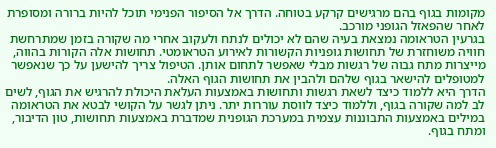מקומות בגוף בהם מרגישים קרקע בטוחה. הדרך אל הסיפור הפנימי תוכל להיות ברורה ומסופרת לאחר שהפאזל הגופני מורכב.
בגרעין הטראומה נמצאת בעיה שהם לא יכולים לנתח ולעקוב אחרי מה שקורה בזמן שמתרחשת חוויה משוחזרת של תחושות גופניות הקשורות לאירוע הטראומטי. תחושות אלה הקורות בהווה, מייצרות מתח גבוה של רגשות מבלי שאפשר לתחום אותן. הטיפול צריך להישען על כך שנאפשר למטופלים להישאר בגוף שלהם ולהבין את תחושות הגוף האלה.
הדרך היא ללמוד כיצד לשאת רגשות ותחושות באמצעות העלאת היכולת להרגיש את הגוף, לשים לב למה שקורה בגוף, וללמוד כיצד לווסת עוררות יתר. ניתן לגשר על הקושי לבטא את הטראומה במילים באמצעות התבוננות עצמית במערכת הגופנית שמדברת באמצעות תחושות, טון הדיבור, ומתח בגוף.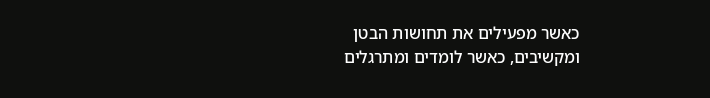כאשר מפעילים את תחושות הבטן ומקשיבים, כאשר לומדים ומתרגלים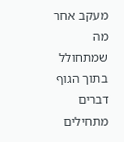מעקב אחר מה שמתחולל בתוך הגוף דברים מתחילים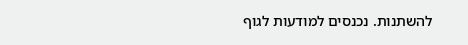להשתנות. נכנסים למודעות לגוף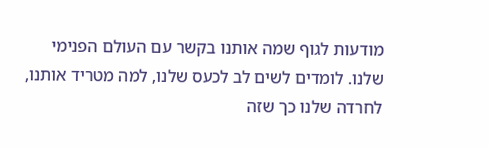מודעות לגוף שמה אותנו בקשר עם העולם הפנימי שלנו. לומדים לשים לב לכעס שלנו, למה מטריד אותנו, לחרדה שלנו כך שזה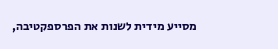מסייע מידית לשנות את הפרספקטיבה,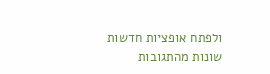ולפתח אופציות חדשות שונות מהתגובות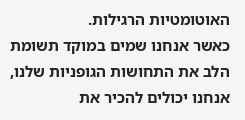האוטומטיות הרגילות.
כאשר אנחנו שמים במוקד תשומת הלב את התחושות הגופניות שלנו, אנחנו יכולים להכיר את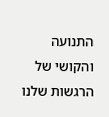התנועה והקושי של הרגשות שלנו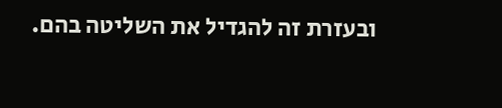ובעזרת זה להגדיל את השליטה בהם.